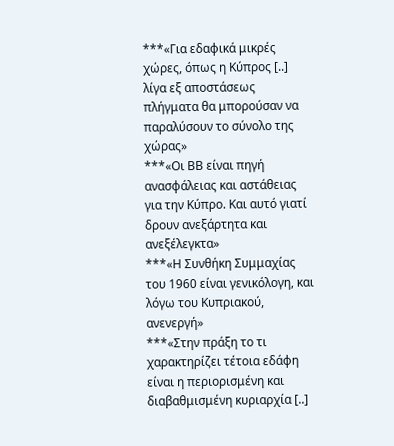***«Για εδαφικά μικρές χώρες, όπως η Κύπρος [..] λίγα εξ αποστάσεως πλήγματα θα μπορούσαν να παραλύσουν το σύνολο της χώρας»
***«Οι ΒΒ είναι πηγή ανασφάλειας και αστάθειας για την Κύπρο. Και αυτό γιατί δρουν ανεξάρτητα και ανεξέλεγκτα»
***«Η Συνθήκη Συμμαχίας του 1960 είναι γενικόλογη, και λόγω του Κυπριακού, ανενεργή»
***«Στην πράξη το τι χαρακτηρίζει τέτοια εδάφη είναι η περιορισμένη και διαβαθμισμένη κυριαρχία [..]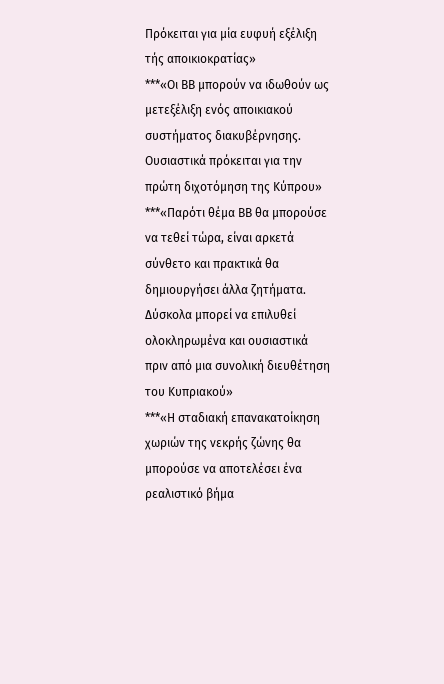Πρόκειται για μία ευφυή εξέλιξη τής αποικιοκρατίας»
***«Οι ΒΒ μπορούν να ιδωθούν ως μετεξέλιξη ενός αποικιακού συστήματος διακυβέρνησης. Ουσιαστικά πρόκειται για την πρώτη διχοτόμηση της Κύπρου»
***«Παρότι θέμα ΒΒ θα μπορούσε να τεθεί τώρα, είναι αρκετά σύνθετο και πρακτικά θα δημιουργήσει άλλα ζητήματα. Δύσκολα μπορεί να επιλυθεί ολοκληρωμένα και ουσιαστικά πριν από μια συνολική διευθέτηση του Κυπριακού»
***«Η σταδιακή επανακατοίκηση χωριών της νεκρής ζώνης θα μπορούσε να αποτελέσει ένα ρεαλιστικό βήμα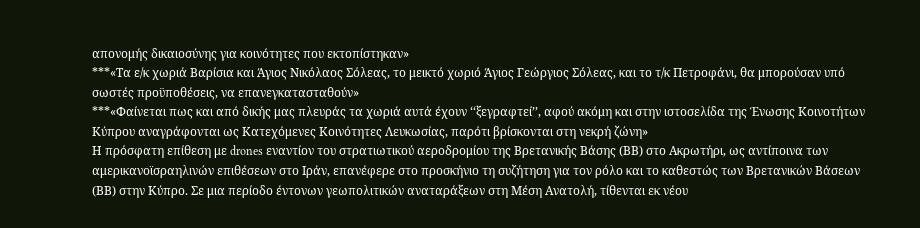απονομής δικαιοσύνης για κοινότητες που εκτοπίστηκαν»
***«Τα ε/κ χωριά Βαρίσια και Άγιος Νικόλαος Σόλεας, το μεικτό χωριό Άγιος Γεώργιος Σόλεας, και το τ/κ Πετροφάνι, θα μπορούσαν υπό σωστές προϋποθέσεις, να επανεγκατασταθούν»
***«Φαίνεται πως και από δικής μας πλευράς τα χωριά αυτά έχουν ‘‘ξεγραφτεί’’, αφού ακόμη και στην ιστοσελίδα της Ένωσης Κοινοτήτων Κύπρου αναγράφονται ως Κατεχόμενες Κοινότητες Λευκωσίας, παρότι βρίσκονται στη νεκρή ζώνη»
Η πρόσφατη επίθεση με drones εναντίον του στρατιωτικού αεροδρομίου της Βρετανικής Βάσης (ΒΒ) στο Ακρωτήρι, ως αντίποινα των αμερικανοϊσραηλινών επιθέσεων στο Ιράν, επανέφερε στο προσκήνιο τη συζήτηση για τον ρόλο και το καθεστώς των Βρετανικών Βάσεων (ΒΒ) στην Κύπρο. Σε μια περίοδο έντονων γεωπολιτικών αναταράξεων στη Μέση Ανατολή, τίθενται εκ νέου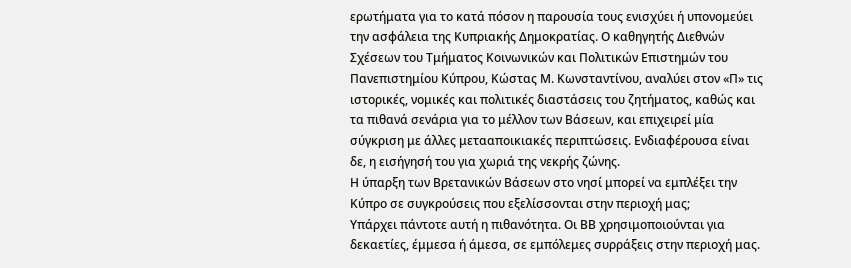ερωτήματα για το κατά πόσον η παρουσία τους ενισχύει ή υπονομεύει την ασφάλεια της Κυπριακής Δημοκρατίας. Ο καθηγητής Διεθνών Σχέσεων του Τμήματος Κοινωνικών και Πολιτικών Επιστημών του Πανεπιστημίου Κύπρου, Κώστας Μ. Κωνσταντίνου, αναλύει στον «Π» τις ιστορικές, νομικές και πολιτικές διαστάσεις του ζητήματος, καθώς και τα πιθανά σενάρια για το μέλλον των Βάσεων, και επιχειρεί μία σύγκριση με άλλες μετααποικιακές περιπτώσεις. Ενδιαφέρουσα είναι δε, η εισήγησή του για χωριά της νεκρής ζώνης.
Η ύπαρξη των Βρετανικών Βάσεων στο νησί μπορεί να εμπλέξει την Κύπρο σε συγκρούσεις που εξελίσσονται στην περιοχή μας;
Υπάρχει πάντοτε αυτή η πιθανότητα. Οι ΒΒ χρησιμοποιούνται για δεκαετίες, έμμεσα ή άμεσα, σε εμπόλεμες συρράξεις στην περιοχή μας.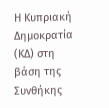Η Κυπριακή Δημοκρατία (ΚΔ) στη βάση της Συνθήκης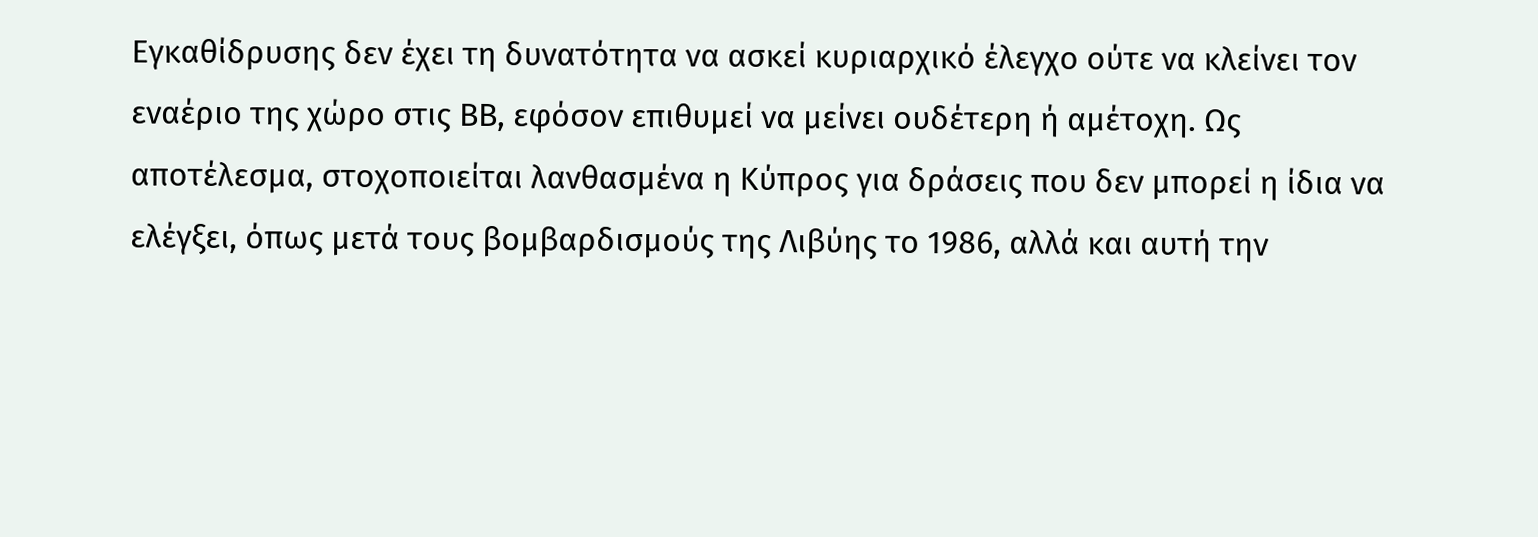Εγκαθίδρυσης δεν έχει τη δυνατότητα να ασκεί κυριαρχικό έλεγχο ούτε να κλείνει τον εναέριο της χώρο στις ΒΒ, εφόσον επιθυμεί να μείνει ουδέτερη ή αμέτοχη. Ως αποτέλεσμα, στοχοποιείται λανθασμένα η Κύπρος για δράσεις που δεν μπορεί η ίδια να ελέγξει, όπως μετά τους βομβαρδισμούς της Λιβύης το 1986, αλλά και αυτή την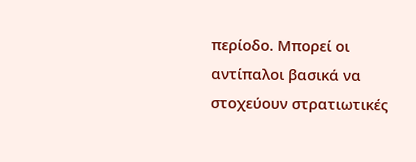περίοδο. Μπορεί οι αντίπαλοι βασικά να στοχεύουν στρατιωτικές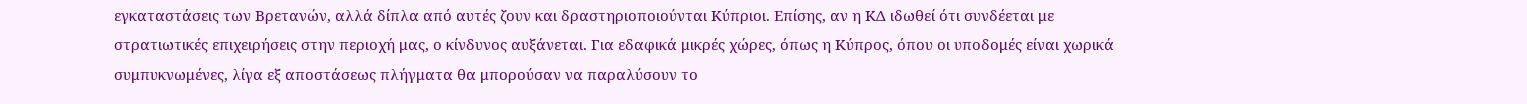εγκαταστάσεις των Βρετανών, αλλά δίπλα από αυτές ζουν και δραστηριοποιούνται Κύπριοι. Επίσης, αν η ΚΔ ιδωθεί ότι συνδέεται με στρατιωτικές επιχειρήσεις στην περιοχή μας, ο κίνδυνος αυξάνεται. Για εδαφικά μικρές χώρες, όπως η Κύπρος, όπου οι υποδομές είναι χωρικά συμπυκνωμένες, λίγα εξ αποστάσεως πλήγματα θα μπορούσαν να παραλύσουν το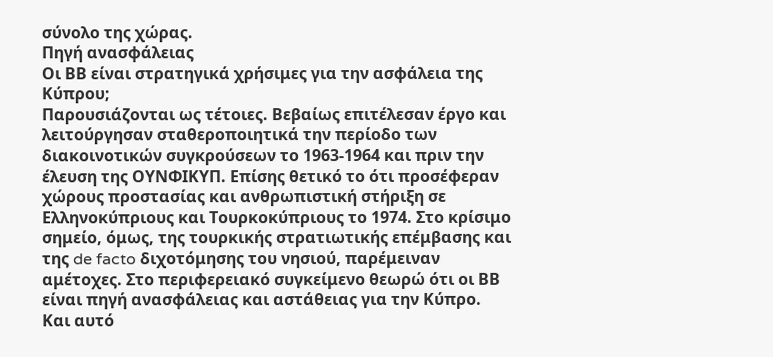σύνολο της χώρας.
Πηγή ανασφάλειας
Οι ΒΒ είναι στρατηγικά χρήσιμες για την ασφάλεια της Κύπρου;
Παρουσιάζονται ως τέτοιες. Βεβαίως επιτέλεσαν έργο και λειτούργησαν σταθεροποιητικά την περίοδο των διακοινοτικών συγκρούσεων το 1963-1964 και πριν την έλευση της ΟΥΝΦΙΚΥΠ. Επίσης θετικό το ότι προσέφεραν χώρους προστασίας και ανθρωπιστική στήριξη σε Ελληνοκύπριους και Τουρκοκύπριους το 1974. Στο κρίσιμο σημείο, όμως, της τουρκικής στρατιωτικής επέμβασης και της de facto διχοτόμησης του νησιού, παρέμειναν αμέτοχες. Στο περιφερειακό συγκείμενο θεωρώ ότι οι ΒΒ είναι πηγή ανασφάλειας και αστάθειας για την Κύπρο. Και αυτό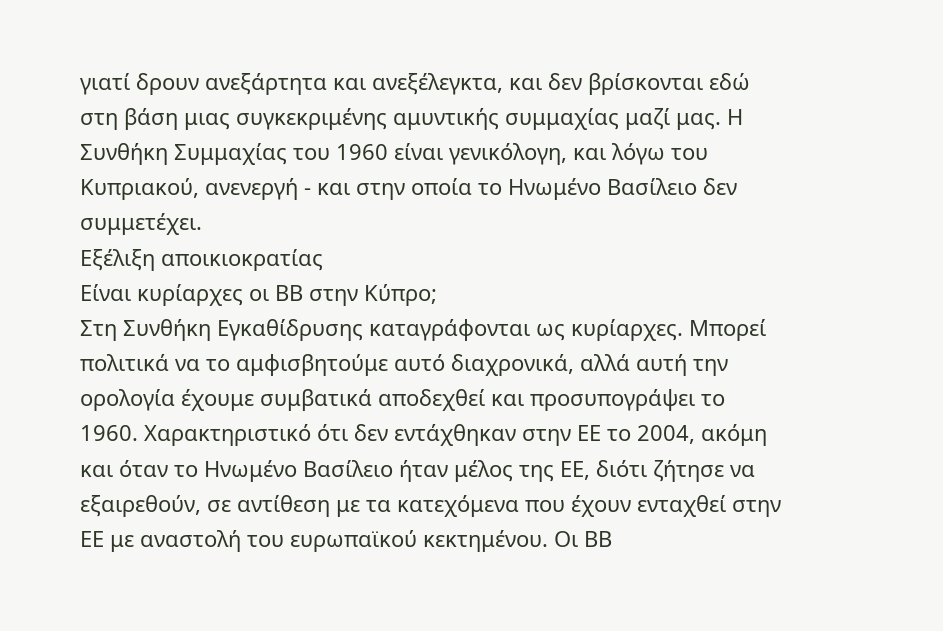γιατί δρουν ανεξάρτητα και ανεξέλεγκτα, και δεν βρίσκονται εδώ στη βάση μιας συγκεκριμένης αμυντικής συμμαχίας μαζί μας. Η Συνθήκη Συμμαχίας του 1960 είναι γενικόλογη, και λόγω του Κυπριακού, ανενεργή - και στην οποία το Ηνωμένο Βασίλειο δεν συμμετέχει.
Εξέλιξη αποικιοκρατίας
Είναι κυρίαρχες οι ΒΒ στην Κύπρο;
Στη Συνθήκη Εγκαθίδρυσης καταγράφονται ως κυρίαρχες. Μπορεί πολιτικά να το αμφισβητούμε αυτό διαχρονικά, αλλά αυτή την ορολογία έχουμε συμβατικά αποδεχθεί και προσυπογράψει το 1960. Χαρακτηριστικό ότι δεν εντάχθηκαν στην ΕΕ το 2004, ακόμη και όταν το Ηνωμένο Βασίλειο ήταν μέλος της ΕΕ, διότι ζήτησε να εξαιρεθούν, σε αντίθεση με τα κατεχόμενα που έχουν ενταχθεί στην ΕΕ με αναστολή του ευρωπαϊκού κεκτημένου. Οι ΒΒ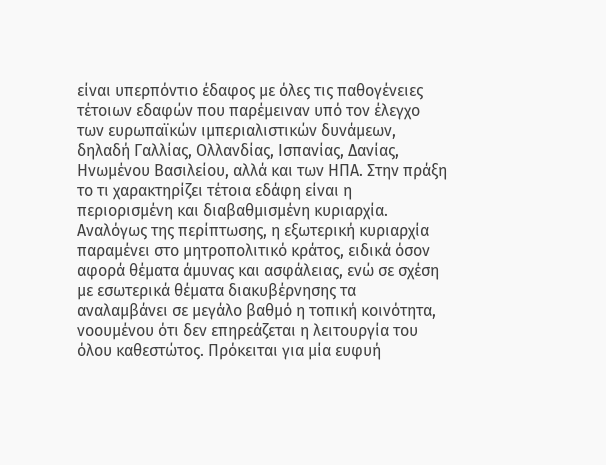είναι υπερπόντιο έδαφος με όλες τις παθογένειες τέτοιων εδαφών που παρέμειναν υπό τον έλεγχο των ευρωπαϊκών ιμπεριαλιστικών δυνάμεων, δηλαδή Γαλλίας, Ολλανδίας, Ισπανίας, Δανίας, Ηνωμένου Βασιλείου, αλλά και των ΗΠΑ. Στην πράξη το τι χαρακτηρίζει τέτοια εδάφη είναι η περιορισμένη και διαβαθμισμένη κυριαρχία. Αναλόγως της περίπτωσης, η εξωτερική κυριαρχία παραμένει στο μητροπολιτικό κράτος, ειδικά όσον αφορά θέματα άμυνας και ασφάλειας, ενώ σε σχέση με εσωτερικά θέματα διακυβέρνησης τα αναλαμβάνει σε μεγάλο βαθμό η τοπική κοινότητα, νοουμένου ότι δεν επηρεάζεται η λειτουργία του όλου καθεστώτος. Πρόκειται για μία ευφυή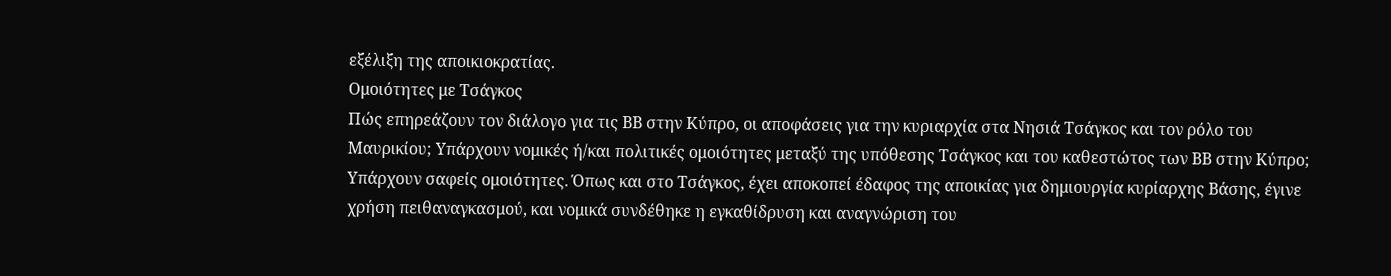εξέλιξη της αποικιοκρατίας.
Ομοιότητες με Τσάγκος
Πώς επηρεάζουν τον διάλογο για τις ΒΒ στην Κύπρο, οι αποφάσεις για την κυριαρχία στα Νησιά Τσάγκος και τον ρόλο του Μαυρικίου; Υπάρχουν νομικές ή/και πολιτικές ομοιότητες μεταξύ της υπόθεσης Τσάγκος και του καθεστώτος των ΒΒ στην Κύπρο;
Υπάρχουν σαφείς ομοιότητες. Όπως και στο Τσάγκος, έχει αποκοπεί έδαφος της αποικίας για δημιουργία κυρίαρχης Βάσης, έγινε χρήση πειθαναγκασμού, και νομικά συνδέθηκε η εγκαθίδρυση και αναγνώριση του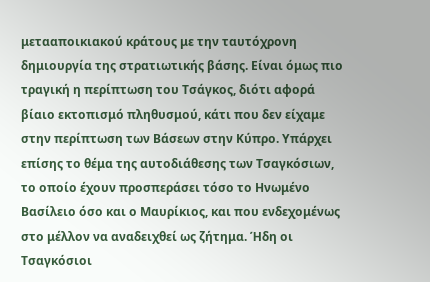μετααποικιακού κράτους με την ταυτόχρονη δημιουργία της στρατιωτικής βάσης. Είναι όμως πιο τραγική η περίπτωση του Τσάγκος, διότι αφορά βίαιο εκτοπισμό πληθυσμού, κάτι που δεν είχαμε στην περίπτωση των Βάσεων στην Κύπρο. Υπάρχει επίσης το θέμα της αυτοδιάθεσης των Τσαγκόσιων, το οποίο έχουν προσπεράσει τόσο το Ηνωμένο Βασίλειο όσο και ο Μαυρίκιος, και που ενδεχομένως στο μέλλον να αναδειχθεί ως ζήτημα. Ήδη οι Τσαγκόσιοι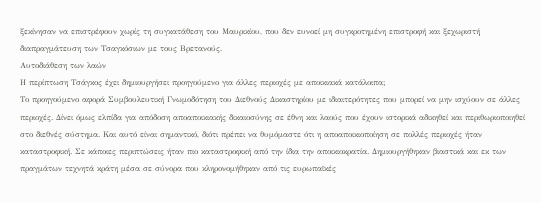ξεκίνησαν να επιστρέφουν χωρίς τη συγκατάθεση του Μαυρικίου, που δεν ευνοεί μη συγκροτημένη επιστροφή και ξεχωριστή διαπραγμάτευση των Τσαγκόσιων με τους Βρετανούς.
Αυτοδιάθεση των λαών
Η περίπτωση Τσάγκος έχει δημιουργήσει προηγούμενο για άλλες περιοχές με αποικιακά κατάλοιπα;
Το προηγούμενο αφορά Συμβουλευτική Γνωμοδότηση του Διεθνούς Δικαστηρίου με ιδιαιτερότητες που μπορεί να μην ισχύουν σε άλλες περιοχές. Δίνει όμως ελπίδα για απόδοση αποαποικιακής δικαιοσύνης σε έθνη και λαούς που έχουν ιστορικά αδικηθεί και περιθωριοποιηθεί στο διεθνές σύστημα. Και αυτό είναι σημαντικό, διότι πρέπει να θυμόμαστε ότι η αποαποικιοποίηση σε πολλές περιοχές ήταν καταστροφική. Σε κάποιες περιπτώσεις ήταν πιο καταστροφική από την ίδια την αποικιοκρατία. Δημιουργήθηκαν βιαστικά και εκ των πραγμάτων τεχνητά κράτη μέσα σε σύνορα που κληρονομήθηκαν από τις ευρωπαϊκές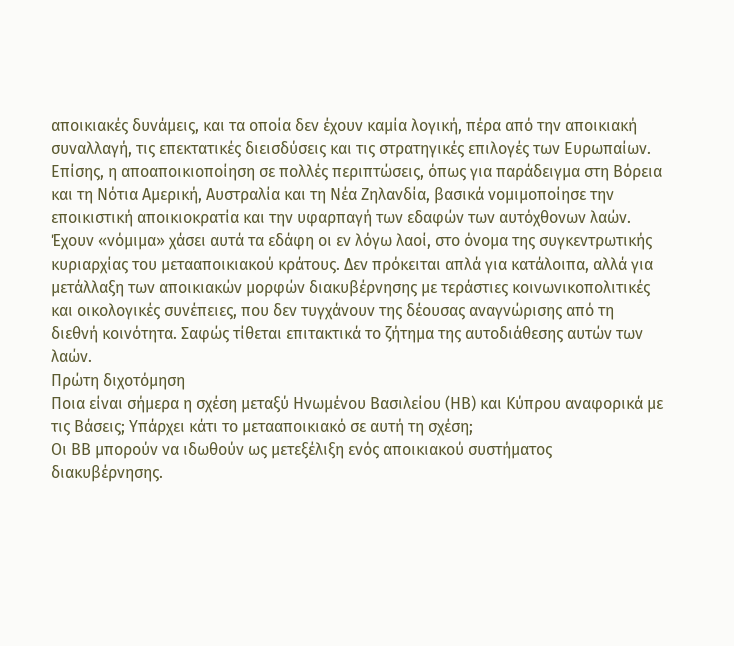αποικιακές δυνάμεις, και τα οποία δεν έχουν καμία λογική, πέρα από την αποικιακή συναλλαγή, τις επεκτατικές διεισδύσεις και τις στρατηγικές επιλογές των Ευρωπαίων. Επίσης, η αποαποικιοποίηση σε πολλές περιπτώσεις, όπως για παράδειγμα στη Βόρεια και τη Νότια Αμερική, Αυστραλία και τη Νέα Ζηλανδία, βασικά νομιμοποίησε την εποικιστική αποικιοκρατία και την υφαρπαγή των εδαφών των αυτόχθονων λαών. Έχουν «νόμιμα» χάσει αυτά τα εδάφη οι εν λόγω λαοί, στο όνομα της συγκεντρωτικής κυριαρχίας του μετααποικιακού κράτους. Δεν πρόκειται απλά για κατάλοιπα, αλλά για μετάλλαξη των αποικιακών μορφών διακυβέρνησης με τεράστιες κοινωνικοπολιτικές και οικολογικές συνέπειες, που δεν τυγχάνουν της δέουσας αναγνώρισης από τη διεθνή κοινότητα. Σαφώς τίθεται επιτακτικά το ζήτημα της αυτοδιάθεσης αυτών των λαών.
Πρώτη διχοτόμηση
Ποια είναι σήμερα η σχέση μεταξύ Ηνωμένου Βασιλείου (ΗΒ) και Κύπρου αναφορικά με τις Βάσεις; Υπάρχει κάτι το μετααποικιακό σε αυτή τη σχέση;
Οι ΒΒ μπορούν να ιδωθούν ως μετεξέλιξη ενός αποικιακού συστήματος διακυβέρνησης.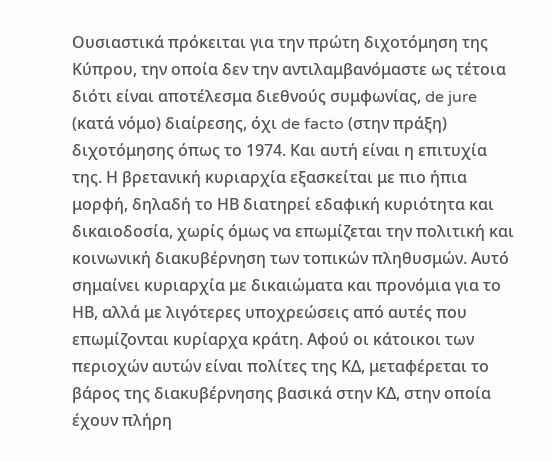Ουσιαστικά πρόκειται για την πρώτη διχοτόμηση της Κύπρου, την οποία δεν την αντιλαμβανόμαστε ως τέτοια διότι είναι αποτέλεσμα διεθνούς συμφωνίας, de jure (κατά νόμο) διαίρεσης, όχι de facto (στην πράξη) διχοτόμησης όπως το 1974. Και αυτή είναι η επιτυχία της. Η βρετανική κυριαρχία εξασκείται με πιο ήπια μορφή, δηλαδή το ΗΒ διατηρεί εδαφική κυριότητα και δικαιοδοσία, χωρίς όμως να επωμίζεται την πολιτική και κοινωνική διακυβέρνηση των τοπικών πληθυσμών. Αυτό σημαίνει κυριαρχία με δικαιώματα και προνόμια για το ΗΒ, αλλά με λιγότερες υποχρεώσεις από αυτές που επωμίζονται κυρίαρχα κράτη. Αφού οι κάτοικοι των περιοχών αυτών είναι πολίτες της ΚΔ, μεταφέρεται το βάρος της διακυβέρνησης βασικά στην ΚΔ, στην οποία έχουν πλήρη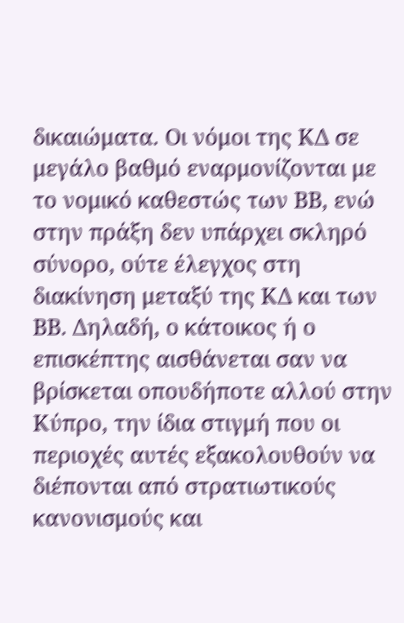δικαιώματα. Οι νόμοι της ΚΔ σε μεγάλο βαθμό εναρμονίζονται με το νομικό καθεστώς των ΒΒ, ενώ στην πράξη δεν υπάρχει σκληρό σύνορο, ούτε έλεγχος στη διακίνηση μεταξύ της ΚΔ και των ΒΒ. Δηλαδή, ο κάτοικος ή ο επισκέπτης αισθάνεται σαν να βρίσκεται οπουδήποτε αλλού στην Κύπρο, την ίδια στιγμή που οι περιοχές αυτές εξακολουθούν να διέπονται από στρατιωτικούς κανονισμούς και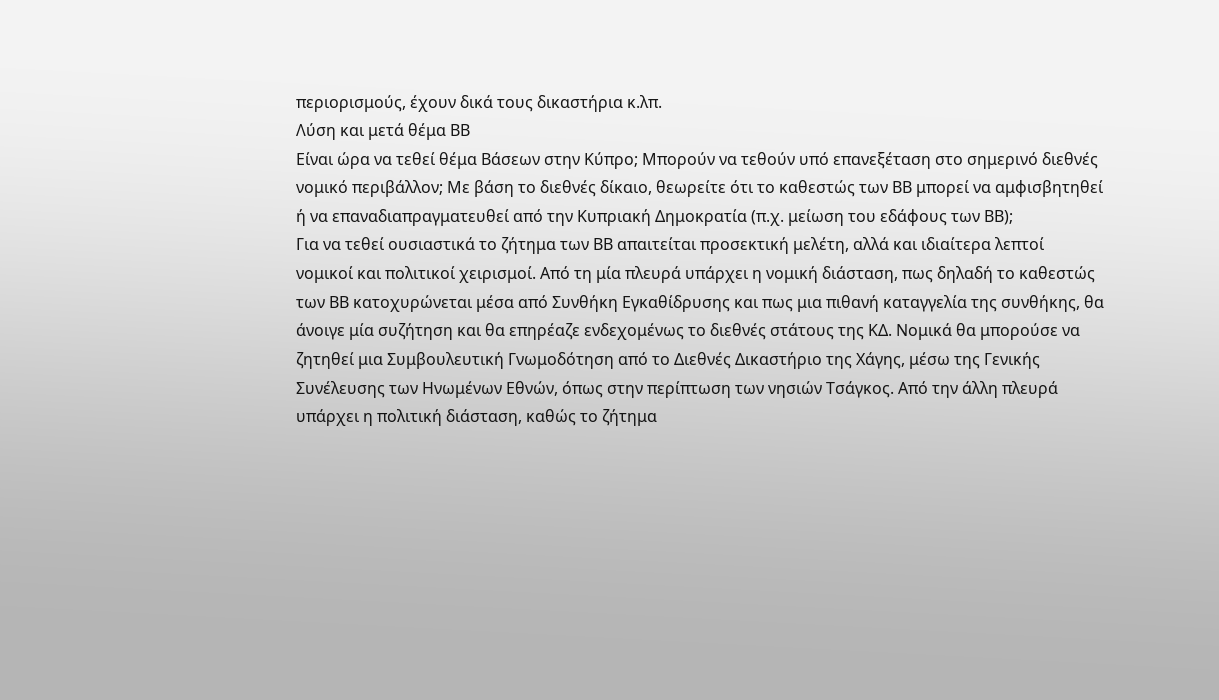περιορισμούς, έχουν δικά τους δικαστήρια κ.λπ.
Λύση και μετά θέμα ΒΒ
Είναι ώρα να τεθεί θέμα Βάσεων στην Κύπρο; Μπορούν να τεθούν υπό επανεξέταση στο σημερινό διεθνές νομικό περιβάλλον; Με βάση το διεθνές δίκαιο, θεωρείτε ότι το καθεστώς των ΒΒ μπορεί να αμφισβητηθεί ή να επαναδιαπραγματευθεί από την Κυπριακή Δημοκρατία (π.χ. μείωση του εδάφους των ΒΒ);
Για να τεθεί ουσιαστικά το ζήτημα των ΒΒ απαιτείται προσεκτική μελέτη, αλλά και ιδιαίτερα λεπτοί νομικοί και πολιτικοί χειρισμοί. Από τη μία πλευρά υπάρχει η νομική διάσταση, πως δηλαδή το καθεστώς των ΒΒ κατοχυρώνεται μέσα από Συνθήκη Εγκαθίδρυσης και πως μια πιθανή καταγγελία της συνθήκης, θα άνοιγε μία συζήτηση και θα επηρέαζε ενδεχομένως το διεθνές στάτους της ΚΔ. Νομικά θα μπορούσε να ζητηθεί μια Συμβουλευτική Γνωμοδότηση από το Διεθνές Δικαστήριο της Χάγης, μέσω της Γενικής Συνέλευσης των Ηνωμένων Εθνών, όπως στην περίπτωση των νησιών Τσάγκος. Από την άλλη πλευρά υπάρχει η πολιτική διάσταση, καθώς το ζήτημα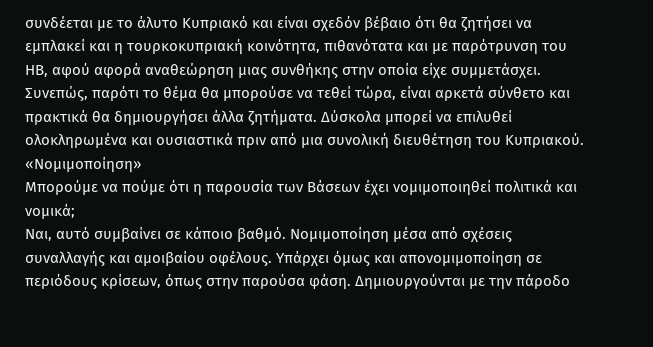συνδέεται με το άλυτο Κυπριακό και είναι σχεδόν βέβαιο ότι θα ζητήσει να εμπλακεί και η τουρκοκυπριακή κοινότητα, πιθανότατα και με παρότρυνση του ΗΒ, αφού αφορά αναθεώρηση μιας συνθήκης στην οποία είχε συμμετάσχει. Συνεπώς, παρότι το θέμα θα μπορούσε να τεθεί τώρα, είναι αρκετά σύνθετο και πρακτικά θα δημιουργήσει άλλα ζητήματα. Δύσκολα μπορεί να επιλυθεί ολοκληρωμένα και ουσιαστικά πριν από μια συνολική διευθέτηση του Κυπριακού.
«Νομιμοποίηση»
Μπορούμε να πούμε ότι η παρουσία των Βάσεων έχει νομιμοποιηθεί πολιτικά και νομικά;
Ναι, αυτό συμβαίνει σε κάποιο βαθμό. Νομιμοποίηση μέσα από σχέσεις συναλλαγής και αμοιβαίου οφέλους. Υπάρχει όμως και απονομιμοποίηση σε περιόδους κρίσεων, όπως στην παρούσα φάση. Δημιουργούνται με την πάροδο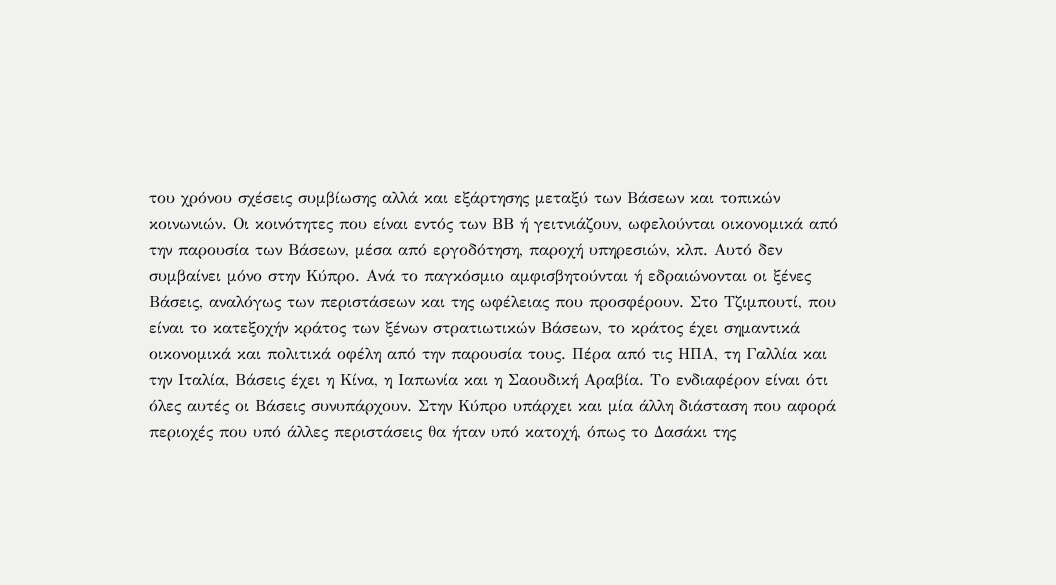του χρόνου σχέσεις συμβίωσης αλλά και εξάρτησης μεταξύ των Βάσεων και τοπικών κοινωνιών. Οι κοινότητες που είναι εντός των ΒΒ ή γειτνιάζουν, ωφελούνται οικονομικά από την παρουσία των Βάσεων, μέσα από εργοδότηση, παροχή υπηρεσιών, κλπ. Αυτό δεν συμβαίνει μόνο στην Κύπρο. Ανά το παγκόσμιο αμφισβητούνται ή εδραιώνονται οι ξένες Βάσεις, αναλόγως των περιστάσεων και της ωφέλειας που προσφέρουν. Στο Τζιμπουτί, που είναι το κατεξοχήν κράτος των ξένων στρατιωτικών Βάσεων, το κράτος έχει σημαντικά οικονομικά και πολιτικά οφέλη από την παρουσία τους. Πέρα από τις ΗΠΑ, τη Γαλλία και την Ιταλία, Βάσεις έχει η Κίνα, η Ιαπωνία και η Σαουδική Αραβία. Το ενδιαφέρον είναι ότι όλες αυτές οι Βάσεις συνυπάρχουν. Στην Κύπρο υπάρχει και μία άλλη διάσταση που αφορά περιοχές που υπό άλλες περιστάσεις θα ήταν υπό κατοχή, όπως το Δασάκι της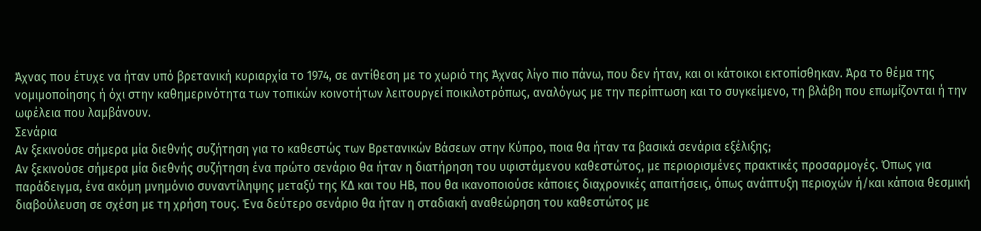Άχνας που έτυχε να ήταν υπό βρετανική κυριαρχία το 1974, σε αντίθεση με το χωριό της Άχνας λίγο πιο πάνω, που δεν ήταν, και οι κάτοικοι εκτοπίσθηκαν. Άρα το θέμα της νομιμοποίησης ή όχι στην καθημερινότητα των τοπικών κοινοτήτων λειτουργεί ποικιλοτρόπως, αναλόγως με την περίπτωση και το συγκείμενο, τη βλάβη που επωμίζονται ή την ωφέλεια που λαμβάνουν.
Σενάρια
Αν ξεκινούσε σήμερα μία διεθνής συζήτηση για το καθεστώς των Βρετανικών Βάσεων στην Κύπρο, ποια θα ήταν τα βασικά σενάρια εξέλιξης;
Αν ξεκινούσε σήμερα μία διεθνής συζήτηση ένα πρώτο σενάριο θα ήταν η διατήρηση του υφιστάμενου καθεστώτος, με περιορισμένες πρακτικές προσαρμογές. Όπως για παράδειγμα, ένα ακόμη μνημόνιο συναντίληψης μεταξύ της ΚΔ και του ΗΒ, που θα ικανοποιούσε κάποιες διαχρονικές απαιτήσεις, όπως ανάπτυξη περιοχών ή/και κάποια θεσμική διαβούλευση σε σχέση με τη χρήση τους. Ένα δεύτερο σενάριο θα ήταν η σταδιακή αναθεώρηση του καθεστώτος με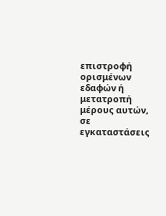επιστροφή ορισμένων εδαφών ή μετατροπή μέρους αυτών, σε εγκαταστάσεις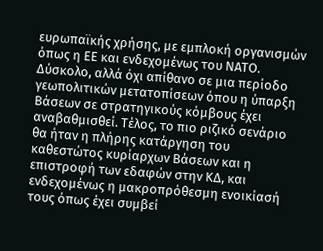ευρωπαϊκής χρήσης, με εμπλοκή οργανισμών όπως η ΕΕ και ενδεχομένως του ΝΑΤΟ. Δύσκολο, αλλά όχι απίθανο σε μια περίοδο γεωπολιτικών μετατοπίσεων όπου η ύπαρξη Βάσεων σε στρατηγικούς κόμβους έχει αναβαθμισθεί. Τέλος, το πιο ριζικό σενάριο θα ήταν η πλήρης κατάργηση του καθεστώτος κυρίαρχων Βάσεων και η επιστροφή των εδαφών στην ΚΔ, και ενδεχομένως η μακροπρόθεσμη ενοικίασή τους όπως έχει συμβεί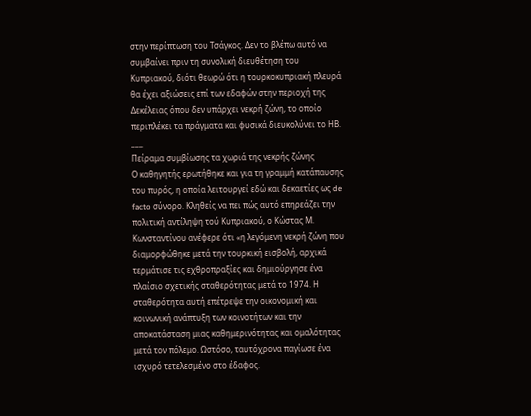στην περίπτωση του Τσάγκος. Δεν το βλέπω αυτό να συμβαίνει πριν τη συνολική διευθέτηση του Κυπριακού, διότι θεωρώ ότι η τουρκοκυπριακή πλευρά θα έχει αξιώσεις επί των εδαφών στην περιοχή της Δεκέλειας όπου δεν υπάρχει νεκρή ζώνη, το οποίο περιπλέκει τα πράγματα και φυσικά διευκολύνει το ΗΒ.
___
Πείραμα συμβίωσης τα χωριά της νεκρής ζώνης
Ο καθηγητής ερωτήθηκε και για τη γραμμή κατάπαυσης του πυρός, η οποία λειτουργεί εδώ και δεκαετίες ως de facto σύνορο. Κληθείς να πει πώς αυτό επηρεάζει την πολιτική αντίληψη τού Κυπριακού, ο Κώστας Μ. Κωνσταντίνου ανέφερε ότι «η λεγόμενη νεκρή ζώνη που διαμορφώθηκε μετά την τουρκική εισβολή, αρχικά τερμάτισε τις εχθροπραξίες και δημιούργησε ένα πλαίσιο σχετικής σταθερότητας μετά το 1974. Η σταθερότητα αυτή επέτρεψε την οικονομική και κοινωνική ανάπτυξη των κοινοτήτων και την αποκατάσταση μιας καθημερινότητας και ομαλότητας μετά τον πόλεμο. Ωστόσο, ταυτόχρονα παγίωσε ένα ισχυρό τετελεσμένο στο έδαφος.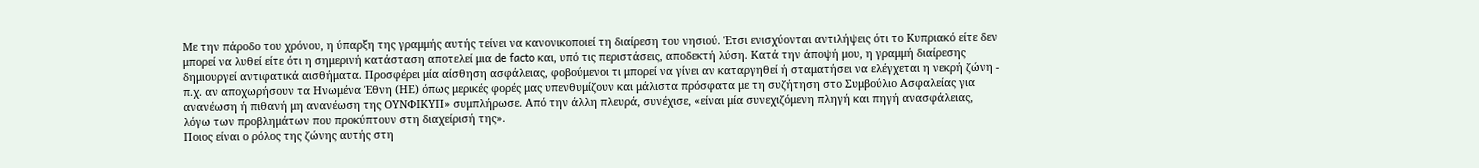Με την πάροδο του χρόνου, η ύπαρξη της γραμμής αυτής τείνει να κανονικοποιεί τη διαίρεση του νησιού. Έτσι ενισχύονται αντιλήψεις ότι το Κυπριακό είτε δεν μπορεί να λυθεί είτε ότι η σημερινή κατάσταση αποτελεί μια de facto και, υπό τις περιστάσεις, αποδεκτή λύση. Κατά την άποψή μου, η γραμμή διαίρεσης δημιουργεί αντιφατικά αισθήματα. Προσφέρει μία αίσθηση ασφάλειας, φοβούμενοι τι μπορεί να γίνει αν καταργηθεί ή σταματήσει να ελέγχεται η νεκρή ζώνη - π.χ. αν αποχωρήσουν τα Ηνωμένα Έθνη (ΗΕ) όπως μερικές φορές μας υπενθυμίζουν και μάλιστα πρόσφατα με τη συζήτηση στο Συμβούλιο Ασφαλείας για ανανέωση ή πιθανή μη ανανέωση της ΟΥΝΦΙΚΥΠ» συμπλήρωσε. Από την άλλη πλευρά, συνέχισε, «είναι μία συνεχιζόμενη πληγή και πηγή ανασφάλειας, λόγω των προβλημάτων που προκύπτουν στη διαχείρισή της».
Ποιος είναι ο ρόλος της ζώνης αυτής στη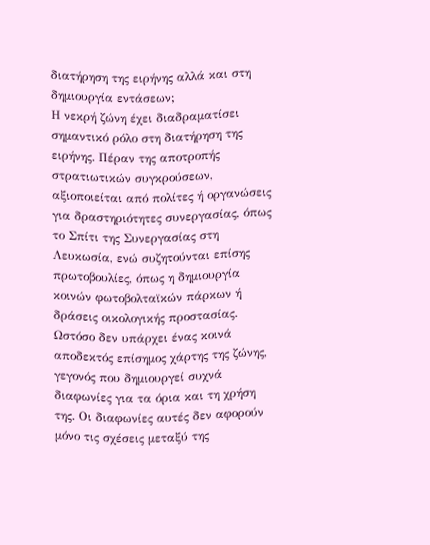διατήρηση της ειρήνης αλλά και στη δημιουργία εντάσεων;
Η νεκρή ζώνη έχει διαδραματίσει σημαντικό ρόλο στη διατήρηση της ειρήνης. Πέραν της αποτροπής στρατιωτικών συγκρούσεων, αξιοποιείται από πολίτες ή οργανώσεις για δραστηριότητες συνεργασίας, όπως το Σπίτι της Συνεργασίας στη Λευκωσία, ενώ συζητούνται επίσης πρωτοβουλίες, όπως η δημιουργία κοινών φωτοβολταϊκών πάρκων ή δράσεις οικολογικής προστασίας. Ωστόσο δεν υπάρχει ένας κοινά αποδεκτός επίσημος χάρτης της ζώνης, γεγονός που δημιουργεί συχνά διαφωνίες για τα όρια και τη χρήση της. Οι διαφωνίες αυτές δεν αφορούν μόνο τις σχέσεις μεταξύ της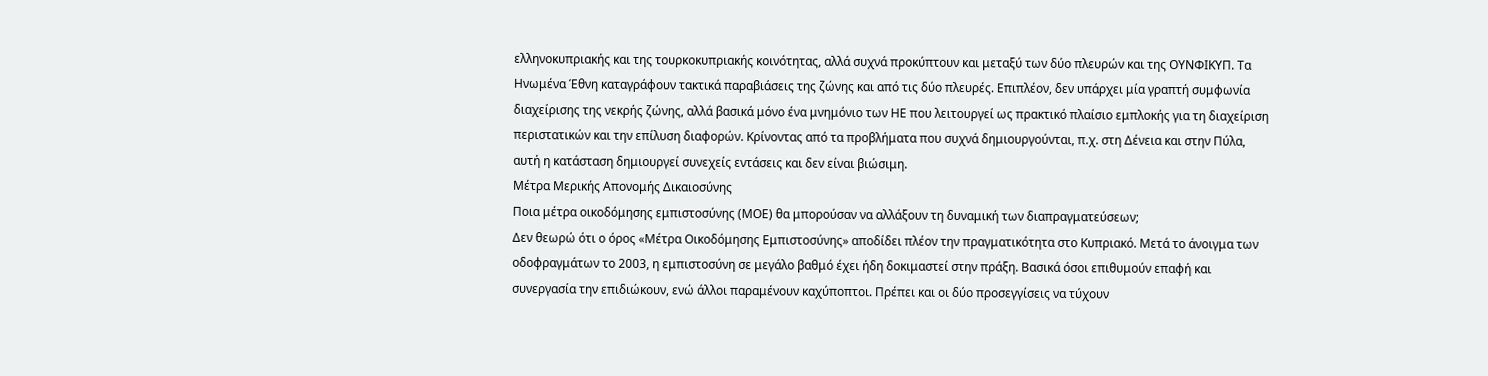ελληνοκυπριακής και της τουρκοκυπριακής κοινότητας, αλλά συχνά προκύπτουν και μεταξύ των δύο πλευρών και της ΟΥΝΦΙΚΥΠ. Τα Ηνωμένα Έθνη καταγράφουν τακτικά παραβιάσεις της ζώνης και από τις δύο πλευρές. Επιπλέον, δεν υπάρχει μία γραπτή συμφωνία διαχείρισης της νεκρής ζώνης, αλλά βασικά μόνο ένα μνημόνιο των ΗΕ που λειτουργεί ως πρακτικό πλαίσιο εμπλοκής για τη διαχείριση περιστατικών και την επίλυση διαφορών. Κρίνοντας από τα προβλήματα που συχνά δημιουργούνται, π.χ. στη Δένεια και στην Πύλα, αυτή η κατάσταση δημιουργεί συνεχείς εντάσεις και δεν είναι βιώσιμη.
Μέτρα Μερικής Απονομής Δικαιοσύνης
Ποια μέτρα οικοδόμησης εμπιστοσύνης (ΜΟΕ) θα μπορούσαν να αλλάξουν τη δυναμική των διαπραγματεύσεων;
Δεν θεωρώ ότι ο όρος «Μέτρα Οικοδόμησης Εμπιστοσύνης» αποδίδει πλέον την πραγματικότητα στο Κυπριακό. Μετά το άνοιγμα των οδοφραγμάτων το 2003, η εμπιστοσύνη σε μεγάλο βαθμό έχει ήδη δοκιμαστεί στην πράξη. Βασικά όσοι επιθυμούν επαφή και συνεργασία την επιδιώκουν, ενώ άλλοι παραμένουν καχύποπτοι. Πρέπει και οι δύο προσεγγίσεις να τύχουν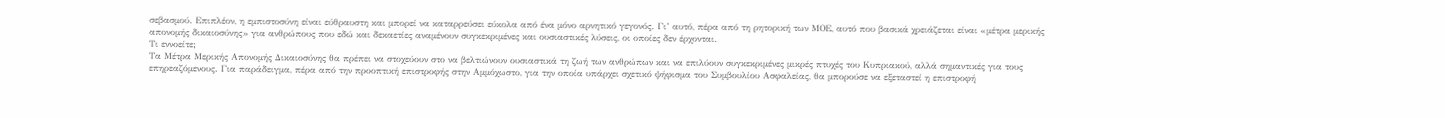σεβασμού. Επιπλέον, η εμπιστοσύνη είναι εύθραυστη και μπορεί να καταρρεύσει εύκολα από ένα μόνο αρνητικό γεγονός. Γι’ αυτό, πέρα από τη ρητορική των ΜΟΕ, αυτό που βασικά χρειάζεται είναι «μέτρα μερικής απονομής δικαιοσύνης» για ανθρώπους που εδώ και δεκαετίες αναμένουν συγκεκριμένες και ουσιαστικές λύσεις, οι οποίες δεν έρχονται.
Τι εννοείτε;
Τα Μέτρα Μερικής Απονομής Δικαιοσύνης θα πρέπει να στοχεύουν στο να βελτιώνουν ουσιαστικά τη ζωή των ανθρώπων και να επιλύουν συγκεκριμένες μικρές πτυχές του Κυπριακού, αλλά σημαντικές για τους επηρεαζόμενους. Για παράδειγμα, πέρα από την προοπτική επιστροφής στην Αμμόχωστο, για την οποία υπάρχει σχετικό ψήφισμα του Συμβουλίου Ασφαλείας, θα μπορούσε να εξεταστεί η επιστροφή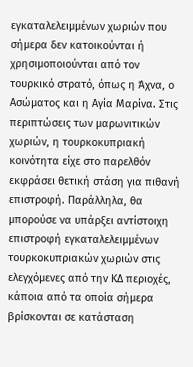εγκαταλελειμμένων χωριών που σήμερα δεν κατοικούνται ή χρησιμοποιούνται από τον τουρκικό στρατό, όπως η Άχνα, ο Ασώματος και η Αγία Μαρίνα. Στις περιπτώσεις των μαρωνιτικών χωριών, η τουρκοκυπριακή κοινότητα είχε στο παρελθόν εκφράσει θετική στάση για πιθανή επιστροφή. Παράλληλα, θα μπορούσε να υπάρξει αντίστοιχη επιστροφή εγκαταλελειμμένων τουρκοκυπριακών χωριών στις ελεγχόμενες από την ΚΔ περιοχές, κάποια από τα οποία σήμερα βρίσκονται σε κατάσταση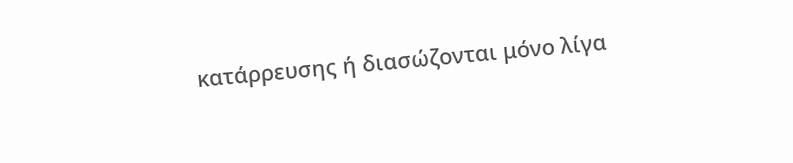κατάρρευσης ή διασώζονται μόνο λίγα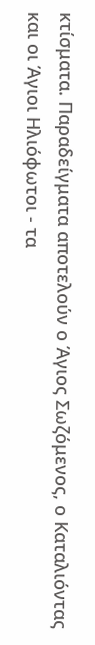κτίσματα. Παραδείγματα αποτελούν ο Άγιος Σωζόμενος, ο Καταλιόντας και οι Άγιοι Ηλιόφωτοι - τα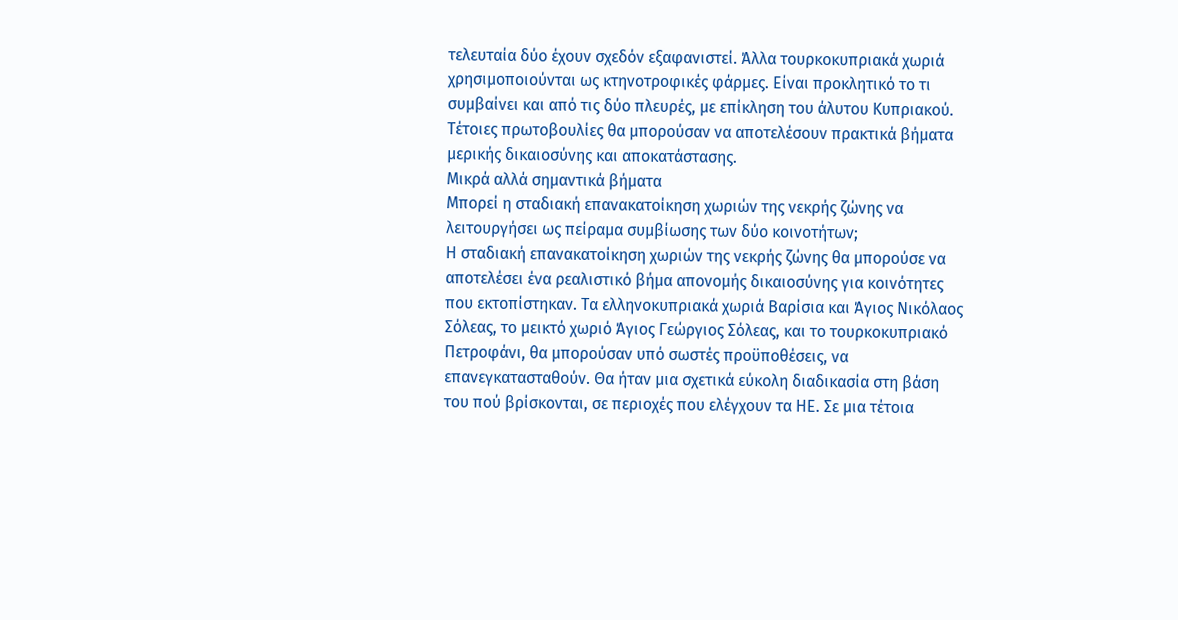τελευταία δύο έχουν σχεδόν εξαφανιστεί. Άλλα τουρκοκυπριακά χωριά χρησιμοποιούνται ως κτηνοτροφικές φάρμες. Είναι προκλητικό το τι συμβαίνει και από τις δύο πλευρές, με επίκληση του άλυτου Κυπριακού. Τέτοιες πρωτοβουλίες θα μπορούσαν να αποτελέσουν πρακτικά βήματα μερικής δικαιοσύνης και αποκατάστασης.
Μικρά αλλά σημαντικά βήματα
Μπορεί η σταδιακή επανακατοίκηση χωριών της νεκρής ζώνης να λειτουργήσει ως πείραμα συμβίωσης των δύο κοινοτήτων;
Η σταδιακή επανακατοίκηση χωριών της νεκρής ζώνης θα μπορούσε να αποτελέσει ένα ρεαλιστικό βήμα απονομής δικαιοσύνης για κοινότητες που εκτοπίστηκαν. Τα ελληνοκυπριακά χωριά Βαρίσια και Άγιος Νικόλαος Σόλεας, το μεικτό χωριό Άγιος Γεώργιος Σόλεας, και το τουρκοκυπριακό Πετροφάνι, θα μπορούσαν υπό σωστές προϋποθέσεις, να επανεγκατασταθούν. Θα ήταν μια σχετικά εύκολη διαδικασία στη βάση του πού βρίσκονται, σε περιοχές που ελέγχουν τα ΗΕ. Σε μια τέτοια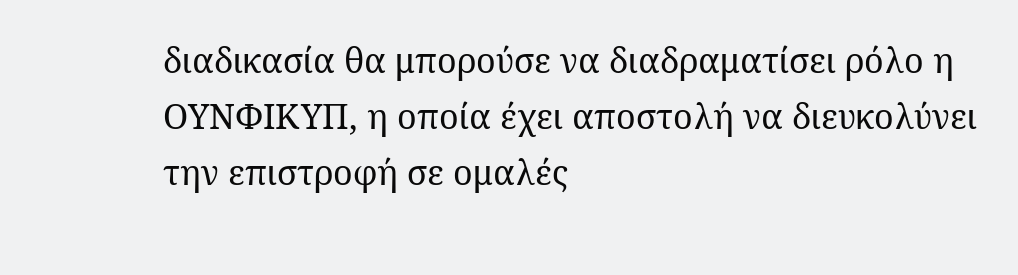διαδικασία θα μπορούσε να διαδραματίσει ρόλο η ΟΥΝΦΙΚΥΠ, η οποία έχει αποστολή να διευκολύνει την επιστροφή σε ομαλές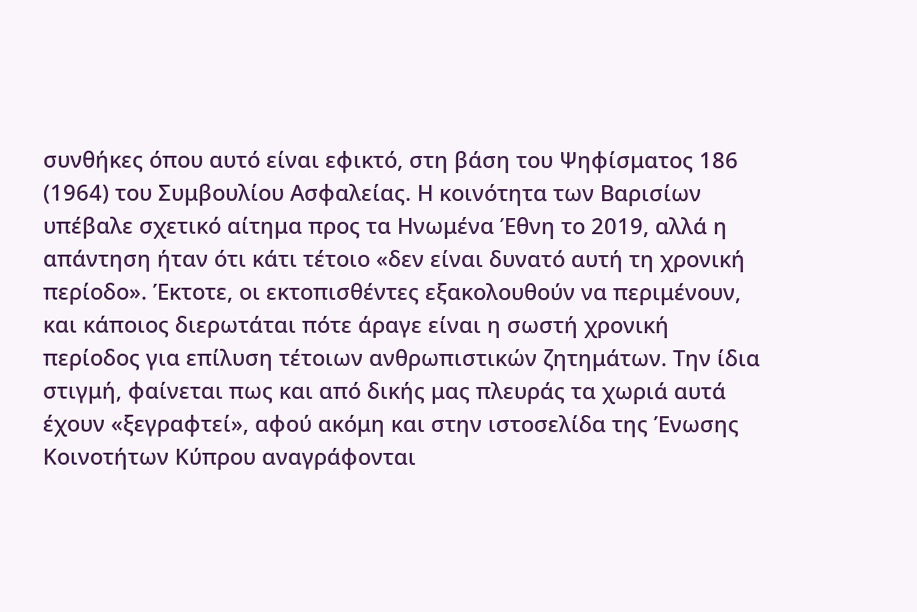συνθήκες όπου αυτό είναι εφικτό, στη βάση του Ψηφίσματος 186 (1964) του Συμβουλίου Ασφαλείας. Η κοινότητα των Βαρισίων υπέβαλε σχετικό αίτημα προς τα Ηνωμένα Έθνη το 2019, αλλά η απάντηση ήταν ότι κάτι τέτοιο «δεν είναι δυνατό αυτή τη χρονική περίοδο». Έκτοτε, οι εκτοπισθέντες εξακολουθούν να περιμένουν, και κάποιος διερωτάται πότε άραγε είναι η σωστή χρονική περίοδος για επίλυση τέτοιων ανθρωπιστικών ζητημάτων. Την ίδια στιγμή, φαίνεται πως και από δικής μας πλευράς τα χωριά αυτά έχουν «ξεγραφτεί», αφού ακόμη και στην ιστοσελίδα της Ένωσης Κοινοτήτων Κύπρου αναγράφονται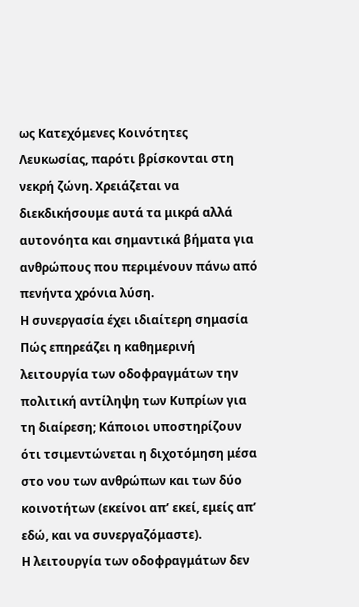ως Κατεχόμενες Κοινότητες Λευκωσίας, παρότι βρίσκονται στη νεκρή ζώνη. Χρειάζεται να διεκδικήσουμε αυτά τα μικρά αλλά αυτονόητα και σημαντικά βήματα για ανθρώπους που περιμένουν πάνω από πενήντα χρόνια λύση.
Η συνεργασία έχει ιδιαίτερη σημασία
Πώς επηρεάζει η καθημερινή λειτουργία των οδοφραγμάτων την πολιτική αντίληψη των Κυπρίων για τη διαίρεση; Κάποιοι υποστηρίζουν ότι τσιμεντώνεται η διχοτόμηση μέσα στο νου των ανθρώπων και των δύο κοινοτήτων (εκείνοι απ’ εκεί, εμείς απ’ εδώ, και να συνεργαζόμαστε).
Η λειτουργία των οδοφραγμάτων δεν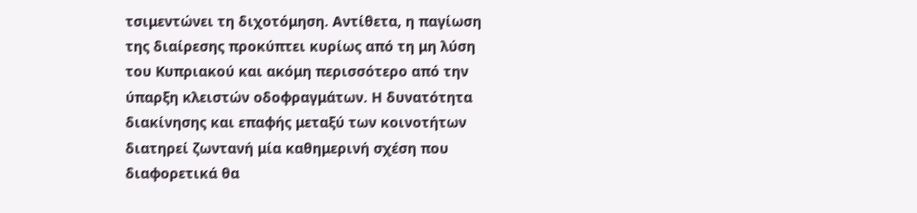τσιμεντώνει τη διχοτόμηση. Αντίθετα, η παγίωση της διαίρεσης προκύπτει κυρίως από τη μη λύση του Κυπριακού και ακόμη περισσότερο από την ύπαρξη κλειστών οδοφραγμάτων. Η δυνατότητα διακίνησης και επαφής μεταξύ των κοινοτήτων διατηρεί ζωντανή μία καθημερινή σχέση που διαφορετικά θα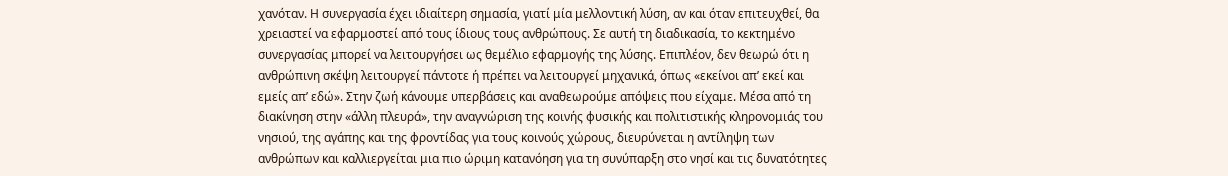χανόταν. Η συνεργασία έχει ιδιαίτερη σημασία, γιατί μία μελλοντική λύση, αν και όταν επιτευχθεί, θα χρειαστεί να εφαρμοστεί από τους ίδιους τους ανθρώπους. Σε αυτή τη διαδικασία, το κεκτημένο συνεργασίας μπορεί να λειτουργήσει ως θεμέλιο εφαρμογής της λύσης. Επιπλέον, δεν θεωρώ ότι η ανθρώπινη σκέψη λειτουργεί πάντοτε ή πρέπει να λειτουργεί μηχανικά, όπως «εκείνοι απ’ εκεί και εμείς απ’ εδώ». Στην ζωή κάνουμε υπερβάσεις και αναθεωρούμε απόψεις που είχαμε. Μέσα από τη διακίνηση στην «άλλη πλευρά», την αναγνώριση της κοινής φυσικής και πολιτιστικής κληρονομιάς του νησιού, της αγάπης και της φροντίδας για τους κοινούς χώρους, διευρύνεται η αντίληψη των ανθρώπων και καλλιεργείται μια πιο ώριμη κατανόηση για τη συνύπαρξη στο νησί και τις δυνατότητες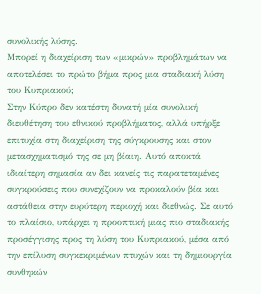συνολικής λύσης.
Μπορεί η διαχείριση των «μικρών» προβλημάτων να αποτελέσει το πρώτο βήμα προς μια σταδιακή λύση του Κυπριακού;
Στην Κύπρο δεν κατέστη δυνατή μία συνολική διευθέτηση του εθνικού προβλήματος, αλλά υπήρξε επιτυχία στη διαχείριση της σύγκρουσης και στον μετασχηματισμό της σε μη βίαιη. Αυτό αποκτά ιδιαίτερη σημασία αν δει κανείς τις παρατεταμένες συγκρούσεις που συνεχίζουν να προκαλούν βία και αστάθεια στην ευρύτερη περιοχή και διεθνώς. Σε αυτό το πλαίσιο, υπάρχει η προοπτική μιας πιο σταδιακής προσέγγισης προς τη λύση του Κυπριακού, μέσα από την επίλυση συγκεκριμένων πτυχών και τη δημιουργία συνθηκών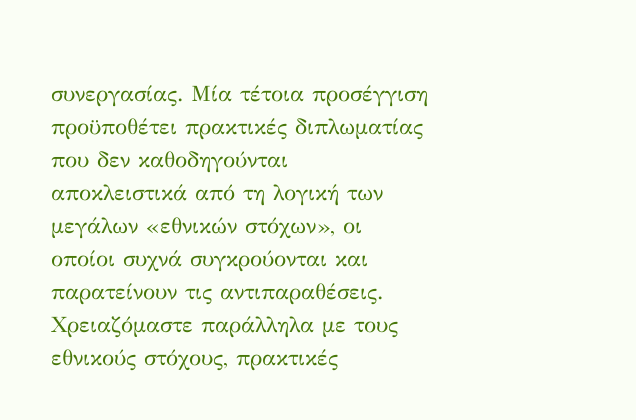συνεργασίας. Μία τέτοια προσέγγιση προϋποθέτει πρακτικές διπλωματίας που δεν καθοδηγούνται αποκλειστικά από τη λογική των μεγάλων «εθνικών στόχων», οι οποίοι συχνά συγκρούονται και παρατείνουν τις αντιπαραθέσεις. Χρειαζόμαστε παράλληλα με τους εθνικούς στόχους, πρακτικές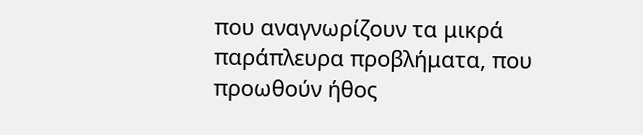που αναγνωρίζουν τα μικρά παράπλευρα προβλήματα, που προωθούν ήθος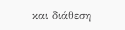και διάθεση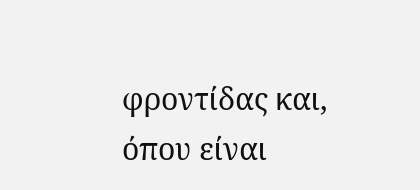φροντίδας και, όπου είναι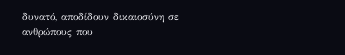δυνατό, αποδίδουν δικαιοσύνη σε ανθρώπους που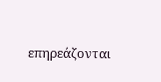επηρεάζονται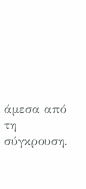άμεσα από τη σύγκρουση.